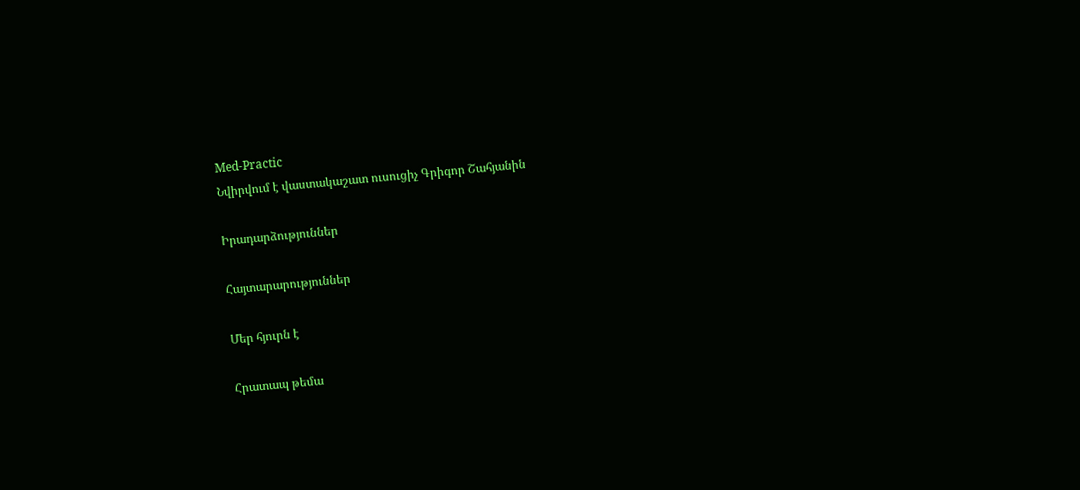Med-Practic
Նվիրվում է վաստակաշատ ուսուցիչ Գրիգոր Շահյանին

Իրադարձություններ

Հայտարարություններ

Մեր հյուրն է

Հրատապ թեմա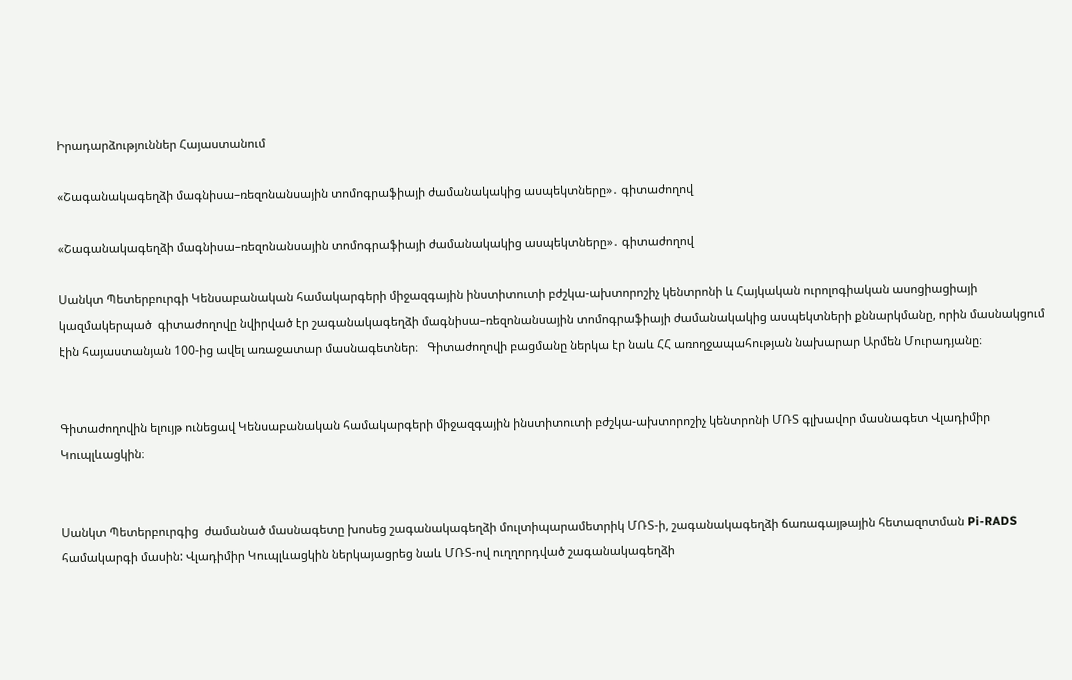Իրադարձություններ Հայաստանում

«Շագանակագեղձի մագնիսա–ռեզոնանսային տոմոգրաֆիայի ժամանակակից ասպեկտները»․ գիտաժողով

«Շագանակագեղձի մագնիսա–ռեզոնանսային տոմոգրաֆիայի ժամանակակից ասպեկտները»․ գիտաժողով

Սանկտ Պետերբուրգի Կենսաբանական համակարգերի միջազգային ինստիտուտի բժշկա-ախտորոշիչ կենտրոնի և Հայկական ուրոլոգիական ասոցիացիայի  կազմակերպած  գիտաժողովը նվիրված էր շագանակագեղձի մագնիսա–ռեզոնանսային տոմոգրաֆիայի ժամանակակից ասպեկտների քննարկմանը, որին մասնակցում էին հայաստանյան 100-ից ավել առաջատար մասնագետներ։   Գիտաժողովի բացմանը ներկա էր նաև ՀՀ առողջապահության նախարար Արմեն Մուրադյանը։


Գիտաժողովին ելույթ ունեցավ Կենսաբանական համակարգերի միջազգային ինստիտուտի բժշկա-ախտորոշիչ կենտրոնի ՄՌՏ գլխավոր մասնագետ Վլադիմիր Կուպլևացկին։


Սանկտ Պետերբուրգից  ժամանած մասնագետը խոսեց շագանակագեղձի մուլտիպարամետրիկ ՄՌՏ-ի, շագանակագեղձի ճառագայթային հետազոտման Pi-RADS համակարգի մասին: Վլադիմիր Կուպլևացկին ներկայացրեց նաև ՄՌՏ-ով ուղղորդված շագանակագեղձի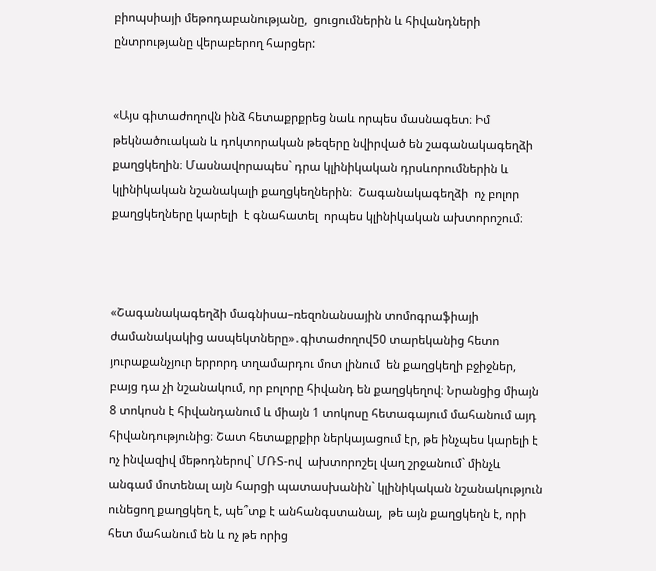բիոպսիայի մեթոդաբանությանը,  ցուցումներին և հիվանդների ընտրությանը վերաբերող հարցեր:


«Այս գիտաժողովն ինձ հետաքրքրեց նաև որպես մասնագետ։ Իմ թեկնածուական և դոկտորական թեզերը նվիրված են շագանակագեղձի քաղցկեղին։ Մասնավորապես` դրա կլինիկական դրսևորումներին և կլինիկական նշանակալի քաղցկեղներին։  Շագանակագեղձի  ոչ բոլոր քաղցկեղները կարելի  է գնահատել  որպես կլինիկական ախտորոշում։



«Շագանակագեղձի մագնիսա–ռեզոնանսային տոմոգրաֆիայի ժամանակակից ասպեկտները»․գիտաժողով50 տարեկանից հետո յուրաքանչյուր երրորդ տղամարդու մոտ լինում  են քաղցկեղի բջիջներ,  բայց դա չի նշանակում, որ բոլորը հիվանդ են քաղցկեղով։ Նրանցից միայն 8 տոկոսն է հիվանդանում և միայն 1 տոկոսը հետագայում մահանում այդ հիվանդությունից։ Շատ հետաքրքիր ներկայացում էր, թե ինչպես կարելի է ոչ ինվազիվ մեթոդներով` ՄՌՏ-ով  ախտորոշել վաղ շրջանում` մինչև անգամ մոտենալ այն հարցի պատասխանին` կլինիկական նշանակություն ունեցող քաղցկեղ է, պե՞տք է անհանգստանալ,  թե այն քաղցկեղն է, որի հետ մահանում են և ոչ թե որից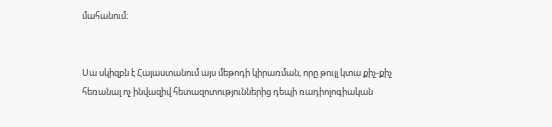մահանում։


Սա սկիզբն է Հայաստանում այս մեթոդի կիրառման, որը թույլ կտա քիչ-քիչ հեռանալ ոչ ինվազիվ հետազոտություններից դեպի ռադիոլոգիական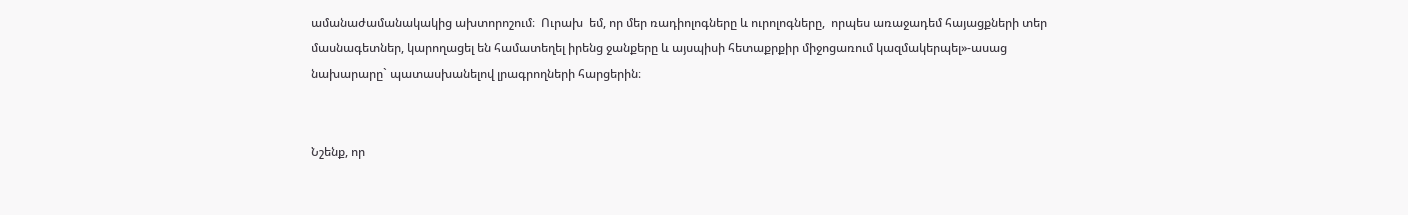ամանաժամանակակից ախտորոշում։  Ուրախ  եմ, որ մեր ռադիոլոգները և ուրոլոգները,  որպես առաջադեմ հայացքների տեր մասնագետներ, կարողացել են համատեղել իրենց ջանքերը և այսպիսի հետաքրքիր միջոցառում կազմակերպել»-ասաց նախարարը` պատասխանելով լրագրողների հարցերին։


Նշենք, որ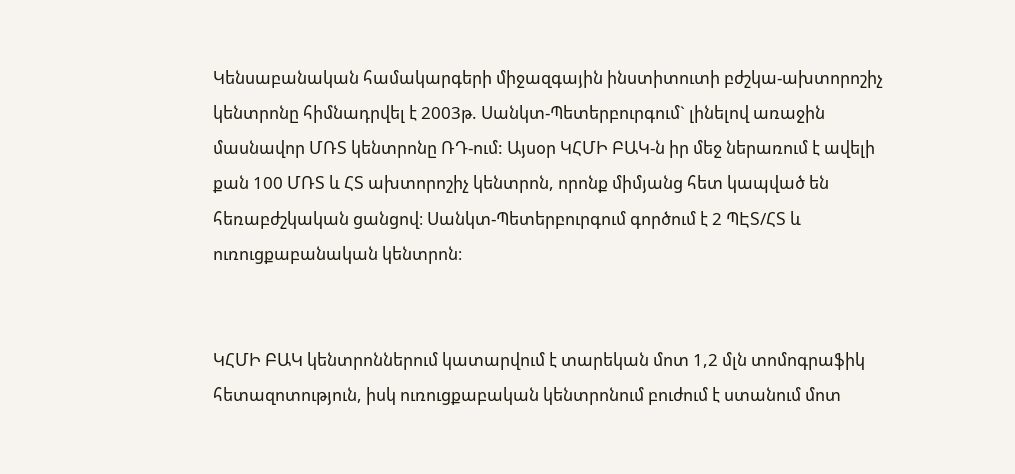Կենսաբանական համակարգերի միջազգային ինստիտուտի բժշկա-ախտորոշիչ կենտրոնը հիմնադրվել է 2003թ. Սանկտ-Պետերբուրգում` լինելով առաջին մասնավոր ՄՌՏ կենտրոնը ՌԴ-ում: Այսօր ԿՀՄԻ ԲԱԿ-ն իր մեջ ներառում է ավելի քան 100 ՄՌՏ և ՀՏ ախտորոշիչ կենտրոն, որոնք միմյանց հետ կապված են հեռաբժշկական ցանցով։ Սանկտ-Պետերբուրգում գործում է 2 ՊԷՏ/ՀՏ և ուռուցքաբանական կենտրոն։


ԿՀՄԻ ԲԱԿ կենտրոններում կատարվում է տարեկան մոտ 1,2 մլն տոմոգրաֆիկ հետազոտություն, իսկ ուռուցքաբական կենտրոնում բուժում է ստանում մոտ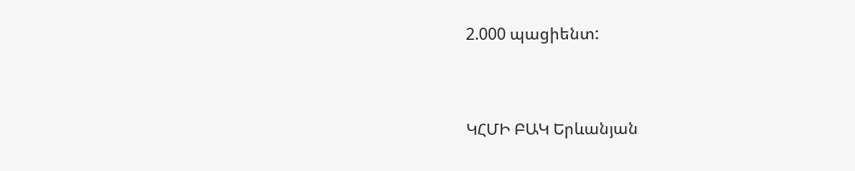2.000 պացիենտ:


ԿՀՄԻ ԲԱԿ Երևանյան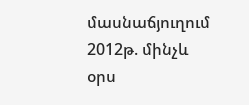մասնաճյուղում 2012թ. մինչև օրս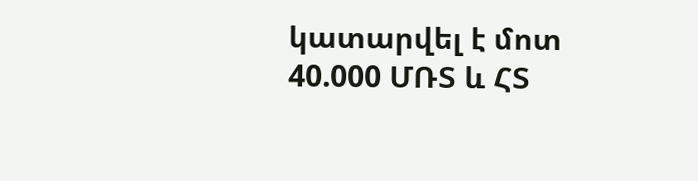կատարվել է մոտ 40.000 ՄՌՏ և ՀՏ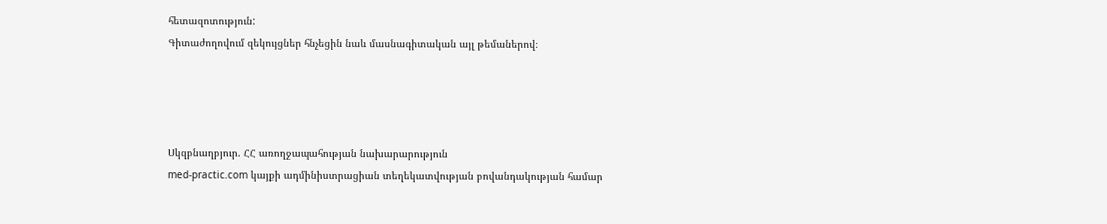հետազոտություն:
Գիտաժողովում զեկույցներ հնչեցին նաև մասնագիտական այլ թեմաներով։




Սկզբնաղբյուր. ՀՀ առողջապահության նախարարություն
med-practic.com կայքի ադմինիստրացիան տեղեկատվության բովանդակության համար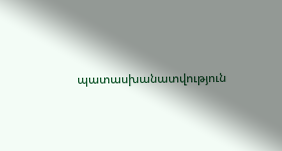պատասխանատվություն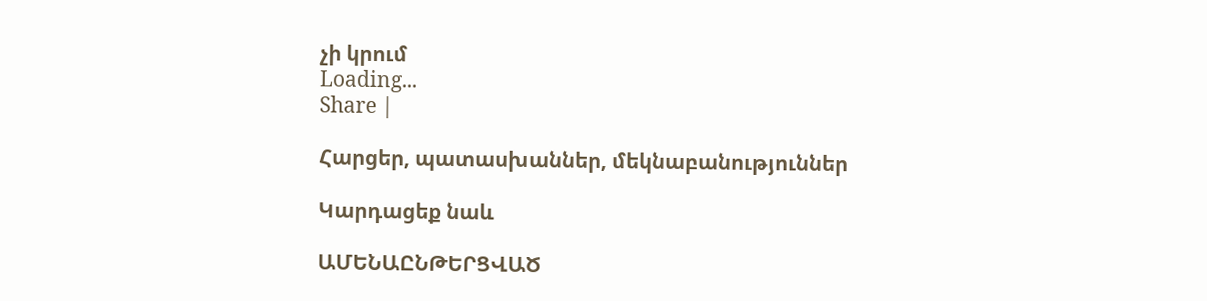չի կրում
Loading...
Share |

Հարցեր, պատասխաններ, մեկնաբանություններ

Կարդացեք նաև

ԱՄԵՆԱԸՆԹԵՐՑՎԱԾ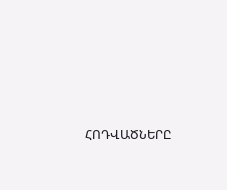ՀՈԴՎԱԾՆԵՐԸ